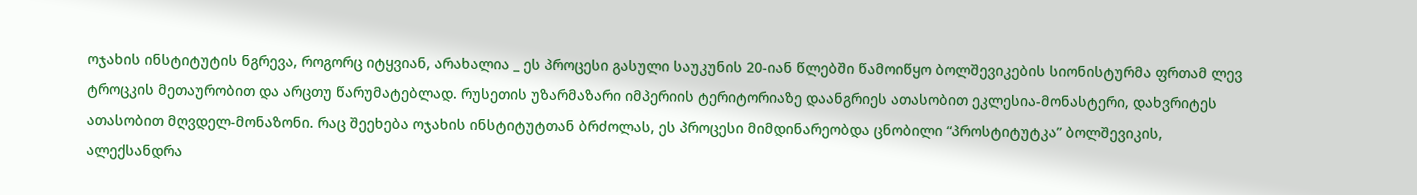ოჯახის ინსტიტუტის ნგრევა, როგორც იტყვიან, არახალია _ ეს პროცესი გასული საუკუნის 20-იან წლებში წამოიწყო ბოლშევიკების სიონისტურმა ფრთამ ლევ ტროცკის მეთაურობით და არცთუ წარუმატებლად. რუსეთის უზარმაზარი იმპერიის ტერიტორიაზე დაანგრიეს ათასობით ეკლესია-მონასტერი, დახვრიტეს ათასობით მღვდელ-მონაზონი. რაც შეეხება ოჯახის ინსტიტუტთან ბრძოლას, ეს პროცესი მიმდინარეობდა ცნობილი “პროსტიტუტკა” ბოლშევიკის, ალექსანდრა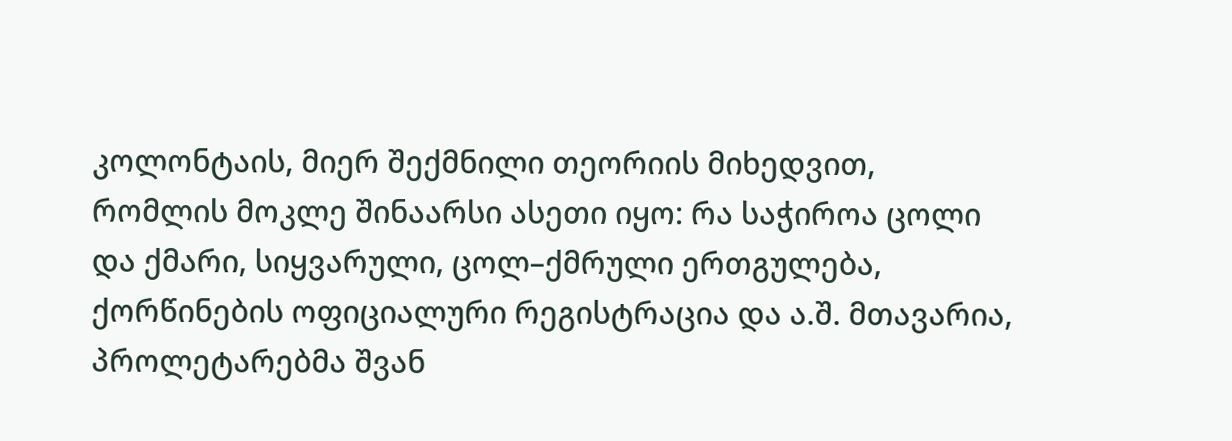კოლონტაის, მიერ შექმნილი თეორიის მიხედვით, რომლის მოკლე შინაარსი ასეთი იყო: რა საჭიროა ცოლი და ქმარი, სიყვარული, ცოლ–ქმრული ერთგულება, ქორწინების ოფიციალური რეგისტრაცია და ა.შ. მთავარია, პროლეტარებმა შვან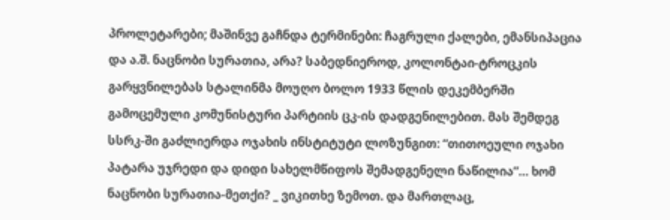პროლეტარები; მაშინვე გაჩნდა ტერმინები: ჩაგრული ქალები, ემანსიპაცია და ა.შ. ნაცნობი სურათია, არა? საბედნიეროდ, კოლონტაი-ტროცკის გარყვნილებას სტალინმა მოუღო ბოლო 1933 წლის დეკემბერში გამოცემული კომუნისტური პარტიის ცკ-ის დადგენილებით. მას შემდეგ სსრკ-ში გაძლიერდა ოჯახის ინსტიტუტი ლოზუნგით: “თითოეული ოჯახი პატარა უჯრედი და დიდი სახელმწიფოს შემადგენელი ნაწილია”… ხომ ნაცნობი სურათია-მეთქი? _ ვიკითხე ზემოთ. და მართლაც,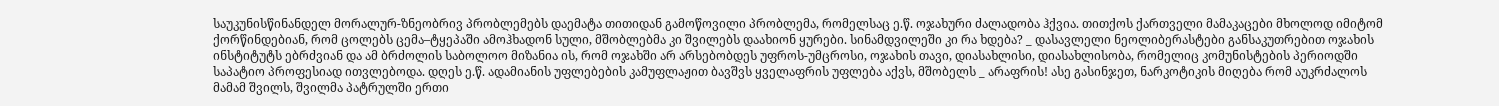საუკუნისწინანდელ მორალურ-ზნეობრივ პრობლემებს დაემატა თითიდან გამოწოვილი პრობლემა, რომელსაც ე.წ. ოჯახური ძალადობა ჰქვია. თითქოს ქართველი მამაკაცები მხოლოდ იმიტომ ქორწინდებიან, რომ ცოლებს ცემა–ტყეპაში ამოჰხადონ სული, მშობლებმა კი შვილებს დაახიონ ყურები. სინამდვილეში კი რა ხდება? _ დასავლელი ნეოლიბერასტები განსაკუთრებით ოჯახის ინსტიტუტს ებრძვიან და ამ ბრძოლის საბოლოო მიზანია ის, რომ ოჯახში არ არსებობდეს უფროს-უმცროსი, ოჯახის თავი, დიასახლისი, დიასახლისობა, რომელიც კომუნისტების პერიოდში საპატიო პროფესიად ითვლებოდა. დღეს ე.წ. ადამიანის უფლებების კამუფლაჟით ბავშვს ყველაფრის უფლება აქვს, მშობელს _ არაფრის! ასე გასინჯეთ, ნარკოტიკის მიღება რომ აუკრძალოს მამამ შვილს, შვილმა პატრულში ერთი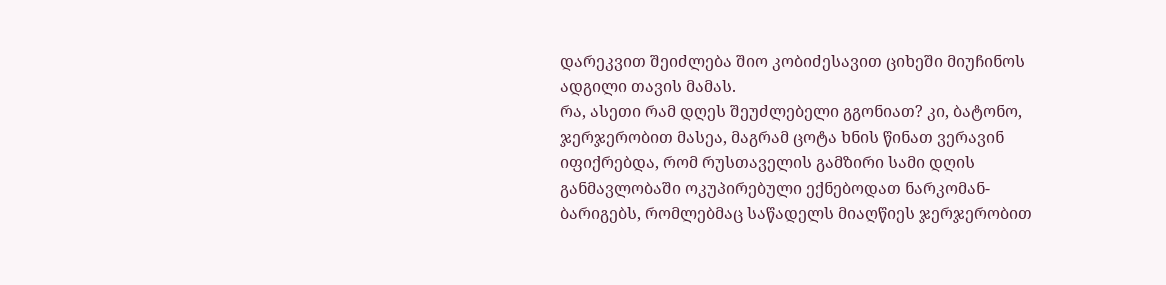დარეკვით შეიძლება შიო კობიძესავით ციხეში მიუჩინოს ადგილი თავის მამას.
რა, ასეთი რამ დღეს შეუძლებელი გგონიათ? კი, ბატონო, ჯერჯერობით მასეა, მაგრამ ცოტა ხნის წინათ ვერავინ იფიქრებდა, რომ რუსთაველის გამზირი სამი დღის განმავლობაში ოკუპირებული ექნებოდათ ნარკომან-ბარიგებს, რომლებმაც საწადელს მიაღწიეს ჯერჯერობით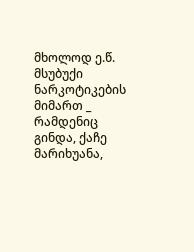მხოლოდ ე.წ. მსუბუქი ნარკოტიკების მიმართ _ რამდენიც გინდა, ქაჩე მარიხუანა,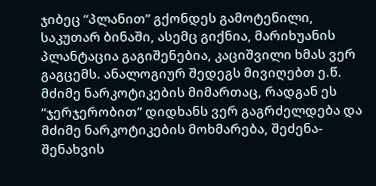ჯიბეც “პლანით” გქონდეს გამოტენილი, საკუთარ ბინაში, ასემც გიქნია, მარიხუანის პლანტაცია გაგიშენებია, კაციშვილი ხმას ვერ გაგცემს. ანალოგიურ შედეგს მივიღებთ ე.წ. მძიმე ნარკოტიკების მიმართაც, რადგან ეს “ჯერჯერობით” დიდხანს ვერ გაგრძელდება და მძიმე ნარკოტიკების მოხმარება, შეძენა-შენახვის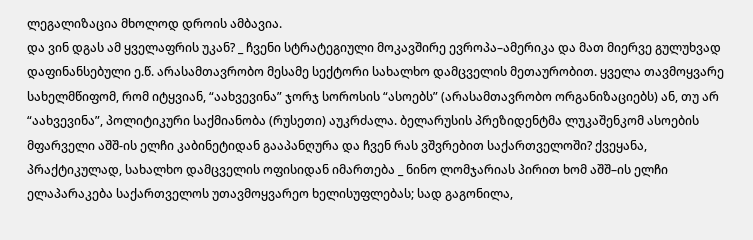ლეგალიზაცია მხოლოდ დროის ამბავია.
და ვინ დგას ამ ყველაფრის უკან? _ ჩვენი სტრატეგიული მოკავშირე ევროპა–ამერიკა და მათ მიერვე გულუხვად დაფინანსებული ე.წ. არასამთავრობო მესამე სექტორი სახალხო დამცველის მეთაურობით. ყველა თავმოყვარე სახელმწიფომ, რომ იტყვიან, “აახვევინა” ჯორჯ სოროსის “ასოებს” (არასამთავრობო ორგანიზაციებს) ან, თუ არ “აახვევინა”, პოლიტიკური საქმიანობა (რუსეთი) აუკრძალა. ბელარუსის პრეზიდენტმა ლუკაშენკომ ასოების მფარველი აშშ-ის ელჩი კაბინეტიდან გააპანღურა და ჩვენ რას ვშვრებით საქართველოში? ქვეყანა, პრაქტიკულად, სახალხო დამცველის ოფისიდან იმართება _ ნინო ლომჯარიას პირით ხომ აშშ–ის ელჩი ელაპარაკება საქართველოს უთავმოყვარეო ხელისუფლებას; სად გაგონილა,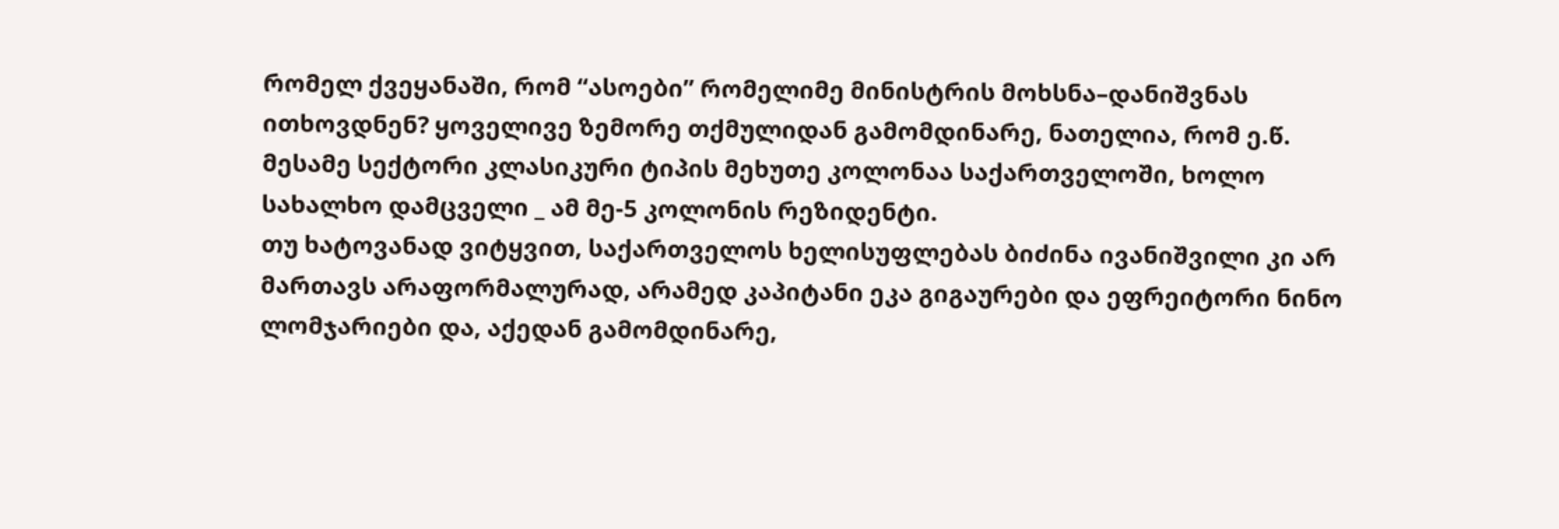რომელ ქვეყანაში, რომ “ასოები” რომელიმე მინისტრის მოხსნა–დანიშვნას ითხოვდნენ? ყოველივე ზემორე თქმულიდან გამომდინარე, ნათელია, რომ ე.წ. მესამე სექტორი კლასიკური ტიპის მეხუთე კოლონაა საქართველოში, ხოლო სახალხო დამცველი _ ამ მე-5 კოლონის რეზიდენტი.
თუ ხატოვანად ვიტყვით, საქართველოს ხელისუფლებას ბიძინა ივანიშვილი კი არ მართავს არაფორმალურად, არამედ კაპიტანი ეკა გიგაურები და ეფრეიტორი ნინო ლომჯარიები და, აქედან გამომდინარე,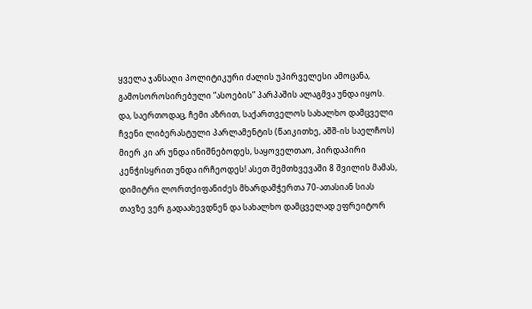ყველა ჯანსაღი პოლიტიკური ძალის უპირველესი ამოცანა, გამოსოროსირებული “ასოების” პარპაშის ალაგმვა უნდა იყოს.
და, საერთოდაც, ჩემი აზრით, საქართველოს სახალხო დამცველი ჩვენი ლიბერასტული პარლამენტის (წაიკითხე, აშშ-ის საელჩოს) მიერ კი არ უნდა ინიშნებოდეს, საყოველთაო, პირდაპირი კენჭისყრით უნდა ირჩეოდეს! ასეთ შემთხვევაში 8 შვილის მამას, დიმიტრი ლორთქიფანიძეს მხარდამჭერთა 70-ათასიან სიას თავზე ვერ გადაახევდნენ და სახალხო დამცველად ეფრეიტორ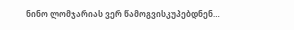ნინო ლომჯარიას ვერ წამოგვისკუპებდნენ…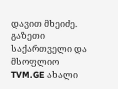დავით მხეიძე. გაზეთი საქართველი და მსოფლიო
TVM.GE ახალი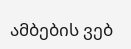ამბების ვებ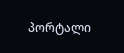პორტალი